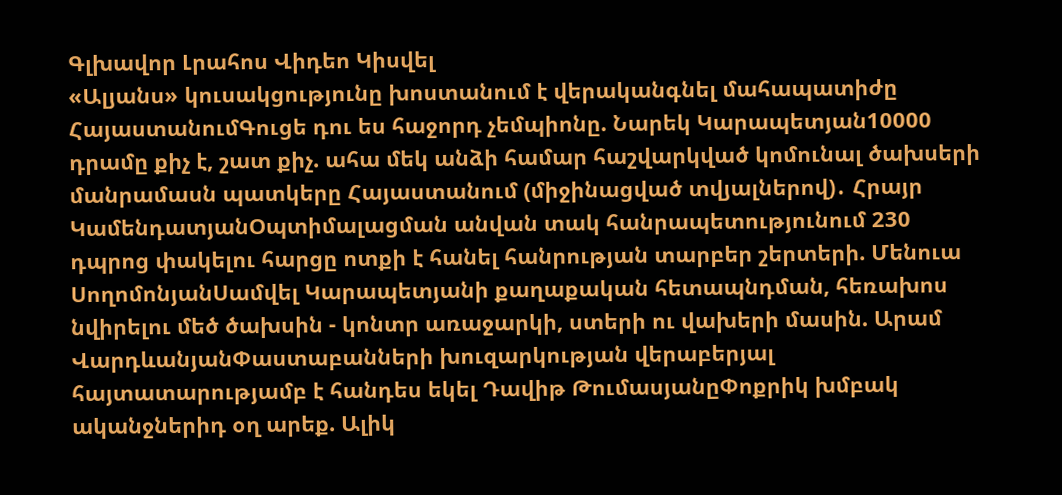Գլխավոր Լրահոս Վիդեո Կիսվել
«Ալյանս» կուսակցությունը խոստանում է վերականգնել մահապատիժը ՀայաստանումԳուցե դու ես հաջորդ չեմպիոնը. Նարեկ Կարապետյան10000 դրամը քիչ է, շատ քիչ. ահա մեկ անձի համար հաշվարկված կոմունալ ծախսերի մանրամասն պատկերը Հայաստանում (միջինացված տվյալներով)․ Հրայր ԿամենդատյանՕպտիմալացման անվան տակ հանրապետությունում 230 դպրոց փակելու հարցը ոտքի է հանել հանրության տարբեր շերտերի. Մենուա ՍողոմոնյանՍամվել Կարապետյանի քաղաքական հետապնդման, հեռախոս նվիրելու մեծ ծախսին - կոնտր առաջարկի, ստերի ու վախերի մասին. Արամ ՎարդևանյանՓաստաբանների խուզարկության վերաբերյալ հայտատարությամբ է հանդես եկել Դավիթ ԹումասյանըՓոքրիկ խմբակ ականջներիդ օղ արեք. Ալիկ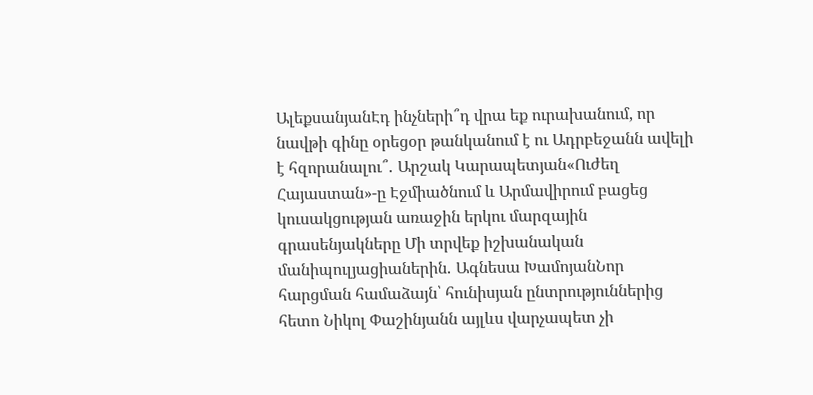ԱլեքսանյանԷդ ինչների՞դ վրա եք ուրախանում, որ նավթի գինը օրեցօր թանկանում է ու Ադրբեջանն ավելի է հզորանալու՞․ Արշակ Կարապետյան«Ուժեղ Հայաստան»-ը Էջմիածնում և Արմավիրում բացեց կուսակցության առաջին երկու մարզային գրասենյակները Մի տրվեք իշխանական մանիպուլյացիաներին․ Ագնեսա ԽամոյանՆոր հարցման համաձայն՝ հունիսյան ընտրություններից հետո Նիկոլ Փաշինյանն այլևս վարչապետ չի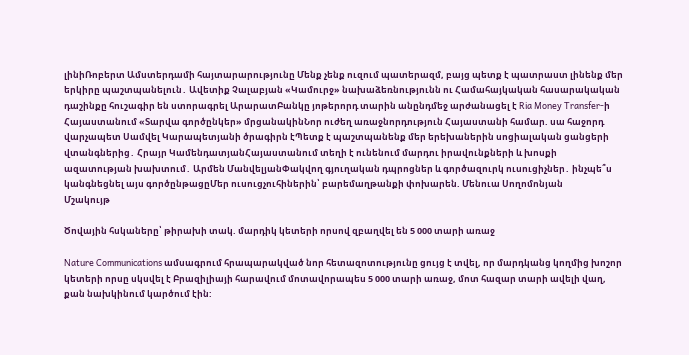լինիՌոբերտ Ամստերդամի հայտարարությունը Մենք չենք ուզում պատերազմ, բայց պետք է պատրաստ լինենք մեր երկիրը պաշտպանելուն․ Ավետիք Չալաբյան «Կամուրջ» նախաձեռնությունն ու Համահայկական հասարակական դաշինքը հուշագիր են ստորագրել ԱրարատԲանկը յոթերորդ տարին անընդմեջ արժանացել է Ria Money Transfer-ի Հայաստանում «Տարվա գործընկեր» մրցանակինՆոր ուժեղ առաջնորդություն Հայաստանի համար. սա հաջորդ վարչապետ Սամվել Կարապետյանի ծրագիրն էՊետք է պաշտպանենք մեր երեխաներին սոցիալական ցանցերի վտանգներից․ Հրայր ԿամենդատյանՀայաստանում տեղի է ունենում մարդու իրավունքների և խոսքի ազատության խախտում․ Արմեն ՄանվելյանՓակվող գյուղական դպրոցներ և գործազուրկ ուսուցիչներ․ ինչպե՞ս կանգնեցնել այս գործընթացըՄեր ուսուցչուհիներին՝ բարեմաղթանքի փոխարեն. Մենուա Սողոմոնյան
Մշակույթ

Ծովային հսկաները՝ թիրախի տակ. մարդիկ կետերի որսով զբաղվել են 5 000 տարի առաջ

Nature Communications ամսագրում հրապարակված նոր հետազոտությունը ցույց է տվել, որ մարդկանց կողմից խոշոր կետերի որսը սկսվել է Բրազիլիայի հարավում մոտավորապես 5 000 տարի առաջ, մոտ հազար տարի ավելի վաղ, քան նախկինում կարծում էին: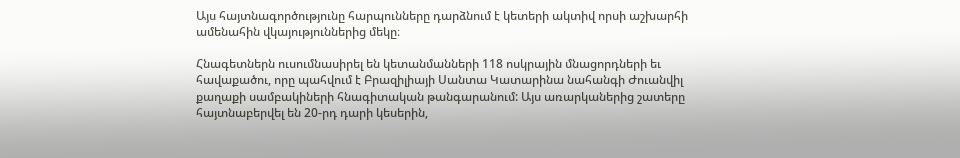Այս հայտնագործությունը հարպունները դարձնում է կետերի ակտիվ որսի աշխարհի ամենահին վկայություններից մեկը։

Հնագետներն ուսումնասիրել են կետանմանների 118 ոսկրային մնացորդների եւ հավաքածու, որը պահվում է Բրազիլիայի Սանտա Կատարինա նահանգի Ժուանվիլ քաղաքի սամբակիների հնագիտական թանգարանում: Այս առարկաներից շատերը հայտնաբերվել են 20-րդ դարի կեսերին,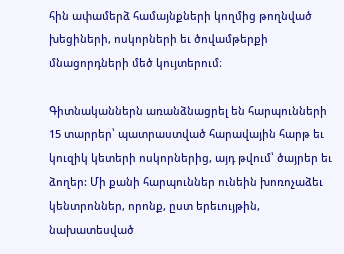հին ափամերձ համայնքների կողմից թողնված խեցիների, ոսկորների եւ ծովամթերքի մնացորդների մեծ կույտերում։

Գիտնականներն առանձնացրել են հարպունների 15 տարրեր՝ պատրաստված հարավային հարթ եւ կուզիկ կետերի ոսկորներից, այդ թվում՝ ծայրեր եւ ձողեր: Մի քանի հարպուններ ունեին խոռոչաձեւ կենտրոններ, որոնք, ըստ երեւույթին, նախատեսված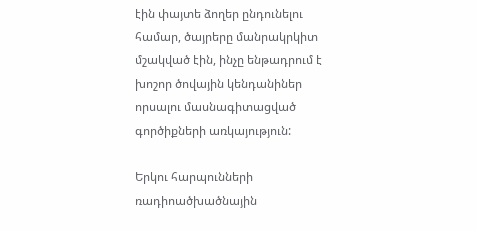էին փայտե ձողեր ընդունելու համար, ծայրերը մանրակրկիտ մշակված էին, ինչը ենթադրում է խոշոր ծովային կենդանիներ որսալու մասնագիտացված գործիքների առկայություն:

Երկու հարպունների ռադիոածխածնային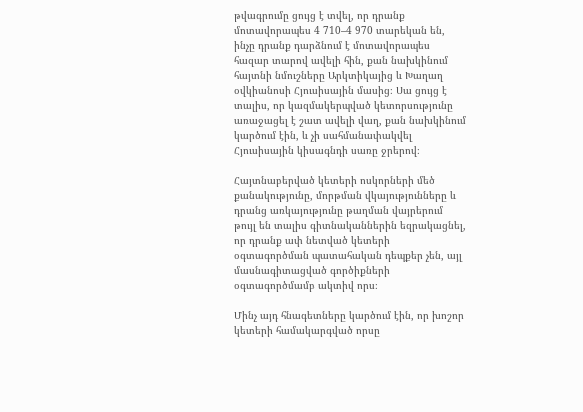թվագրումը ցույց է տվել, որ դրանք մոտավորապես 4 710–4 970 տարեկան են, ինչը դրանք դարձնում է մոտավորապես հազար տարով ավելի հին, քան նախկինում հայտնի նմուշները Արկտիկայից և Խաղաղ օվկիանոսի Հյուսիսային մասից։ Սա ցույց է տալիս, որ կազմակերպված կետորսությունը առաջացել է շատ ավելի վաղ, քան նախկինում կարծում էին, և չի սահմանափակվել Հյուսիսային կիսագնդի սառը ջրերով։

Հայտնաբերված կետերի ոսկորների մեծ քանակությունը, մորթման վկայությունները և դրանց առկայությունը թաղման վայրերում թույլ են տալիս գիտնականներին եզրակացնել, որ դրանք ափ նետված կետերի օգտագործման պատահական դեպքեր չեն, այլ մասնագիտացված գործիքների օգտագործմամբ ակտիվ որս։

Մինչ այդ հնագետները կարծում էին, որ խոշոր կետերի համակարգված որսը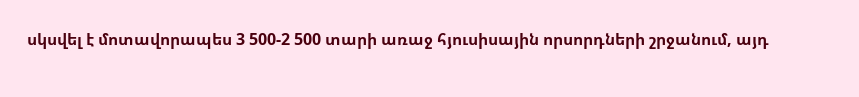սկսվել է մոտավորապես 3 500-2 500 տարի առաջ հյուսիսային որսորդների շրջանում, այդ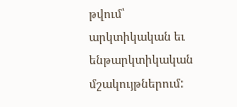թվում՝ արկտիկական եւ ենթարկտիկական մշակույթներում: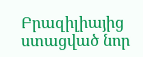Բրազիլիայից ստացված նոր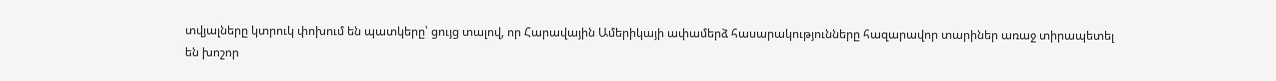տվյալները կտրուկ փոխում են պատկերը՝ ցույց տալով, որ Հարավային Ամերիկայի ափամերձ հասարակությունները հազարավոր տարիներ առաջ տիրապետել են խոշոր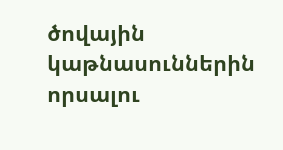ծովային կաթնասուններին որսալու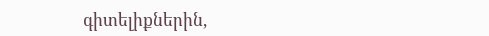գիտելիքներին,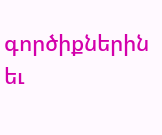գործիքներին եւ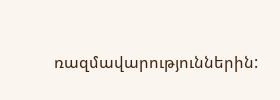ռազմավարություններին: